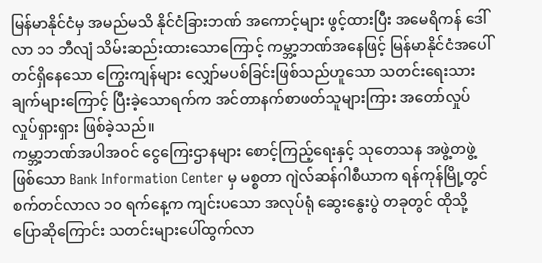မြန်မာနိုင်ငံမှ အမည်မသိ နိုင်ငံခြားဘဏ် အကောင့်များ ဖွင့်ထားပြီး အမေရိကန် ဒေါ်လာ ၁၁ ဘီလျံ သိမ်းဆည်းထားသောကြောင့် ကမ္ဘာ့ဘဏ်အနေဖြင့် မြန်မာနိုင်ငံအပေါ် တင်ရှိနေသော ကြွေးကျန်များ လျှော်မပစ်ခြင်းဖြစ်သည်ဟူသော သတင်းရေးသားချက်များကြောင့် ပြီးခဲ့သောရက်က အင်တာနက်စာဖတ်သူများကြား အတော်လှုပ်လှုပ်ရှားရှား ဖြစ်ခဲ့သည်။
ကမ္ဘာ့ဘဏ်အပါအဝင် ငွေကြေးဌာနများ စောင့်ကြည့်ရေးနှင့် သုတေသန အဖွဲ့တဖွဲ့ဖြစ်သော Bank Information Center မှ မစ္စတာ ဂျဲလ်ဆန်ဂါစီယာက ရန်ကုန်မြို့တွင် စက်တင်လာလ ၁၀ ရက်နေ့က ကျင်းပသော အလုပ်ရုံ ဆွေးနွေးပွဲ တခုတွင် ထိုသို့ပြောဆိုကြောင်း သတင်းများပေါ်ထွက်လာ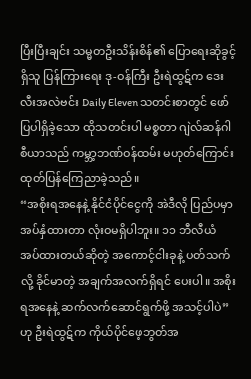ပြီးပြီးချင်း သမ္မတဦးသိန်းစိန်၏ ပြောရေးဆိုခွင့်ရှိသူ ပြန်ကြားရေး ဒု-ဝန်ကြီး ဦးရဲထွဋ်က ဒေးလီးအလဲဗင်း Daily Eleven သတင်းစာတွင် ဖော်ပြပါရှိခဲ့သော ထိုသတင်းပါ မစ္စတာ ဂျဲလ်ဆန်ဂါစီယာသည် ကမ္ဘာ့ဘဏ်ဝန်ထမ်း မဟုတ်ကြောင်း ထုတ်ပြန်ကြေညာခဲ့သည်။
“အစိုးရအနေနဲ့ နိုင်ငံပိုင်ငွေကို အဲဒီလို ပြည်ပမှာ အပ်နှံထားတာ လုံးဝမရှိပါဘူး။ ၁၁ ဘီလီယံ အပ်ထားတယ်ဆိုတဲ့ အကောင့်ငါးခုနဲ့ ပတ်သက်လို့ ခိုင်မာတဲ့ အချက်အလက်ရှိရင် ပေးပါ။ အစိုးရအနေနဲ့ ဆက်လက်ဆောင်ရွက်ဖို့ အသင့်ပါပဲ” ဟု ဦးရဲထွဋ်က ကိုယ်ပိုင်ဖေ့ဘွတ်အ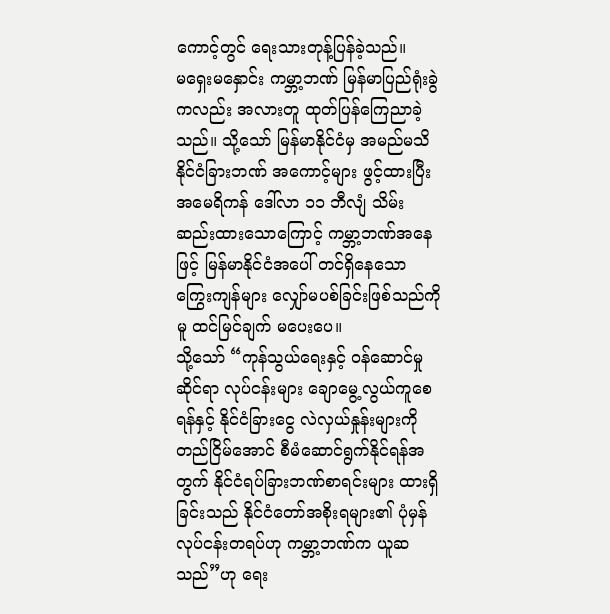ကောင့်တွင် ရေးသားတုန့်ပြန်ခဲ့သည်။
မရှေးမနှောင်း ကမ္ဘာ့ဘဏ် မြန်မာပြည်ရုံးခွဲကလည်း အလားတူ ထုတ်ပြန်ကြေညာခဲ့သည်။ သို့သော် မြန်မာနိုင်ငံမှ အမည်မသိ နိုင်ငံခြားဘဏ် အကောင့်များ ဖွင့်ထားပြီး အမေရိကန် ဒေါ်လာ ၁၁ ဘီလျံ သိမ်းဆည်းထားသောကြောင့် ကမ္ဘာ့ဘဏ်အနေဖြင့် မြန်မာနိုင်ငံအပေါ် တင်ရှိနေသော ကြွေးကျန်များ လျှော်မပစ်ခြင်းဖြစ်သည်ကိုမူ ထင်မြင်ချက် မပေးပေ။
သို့သော် “ကုန်သွယ်ရေးနှင့် ဝန်ဆောင်မှုဆိုင်ရာ လုပ်ငန်းများ ချောမွေ့လွယ်ကူစေရန်နှင့် နိုင်ငံခြားငွေ လဲလှယ်နှုန်းများကို တည်ငြိမ်အောင် စီမံဆောင်ရွက်နိုင်ရန်အတွက် နိုင်ငံရပ်ခြားဘဏ်စာရင်းများ ထားရှိခြင်းသည် နိုင်ငံတော်အစိုးရများ၏ ပုံမှန်လုပ်ငန်းတရပ်ဟု ကမ္ဘာ့ဘဏ်က ယူဆသည်”ဟု ရေး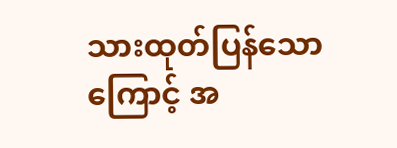သားထုတ်ပြန်သောကြောင့် အ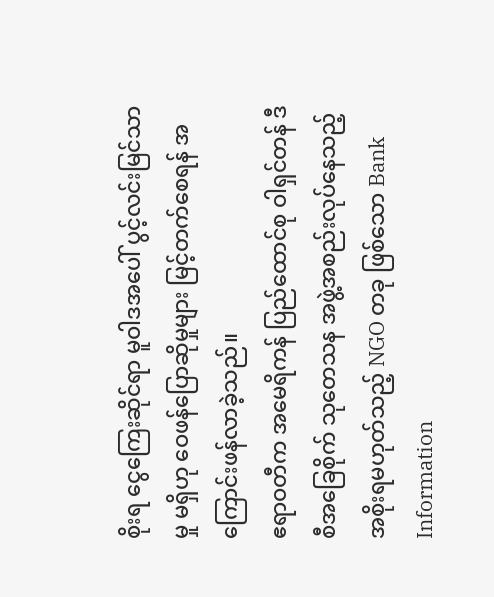စိုးရ ငွေကြေးဆိုင်ရာ မူဝါဒအပေါ် ပွင့်လင်းမြင်သာမှု မရှိဟု ဝေဖန်ပြောဆိုမှုများ မြင့်တက်စေရန် အကြောင်းဖန်လာခဲ့သည်။
ဧရာဝတီက အမေရိကန် ပြည်ထောင်စု ဝါရှင်တန် ဒီစီအခြေစိုက် သုတေသန အဖွဲ့အစည်းလုပ်နေသည့် အစိုးရမဟုတ်သည့် NGO တခု ဖြစ်သော Bank Information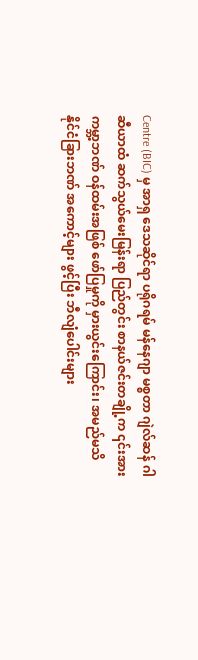Centre (BIC) မှ အာရှ ဒေသဆိုင်ရာ ပရိုဂရမ် မန်နေဂျာ မစ္စတာ ဂျဲလ်ဆန် ဂါဆီယာထံ ဆက်သွယ်မေးမြန်းရာ ပြည်တွင်း စာနယ်ဇင်းတချို့က ၎င်းအား ကမ္ဘာ့ဘဏ် ဝန်ထမ်းအဖြစ် ဖော်ပြမှုကို မှားယွင်းကြောင်း၊ အမည်မသိ နိုင်ငံခြားဘဏ် အကောင့်များ ဖွင့်ပြီး ဘီလျံပေါင်းများ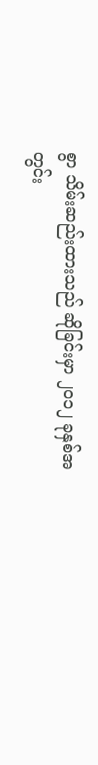စွာ သိမ်းဆည်းထားသည် ဆိုခြင်းမှာ ၂၀၁၂ ခုနှစ်အတွင်း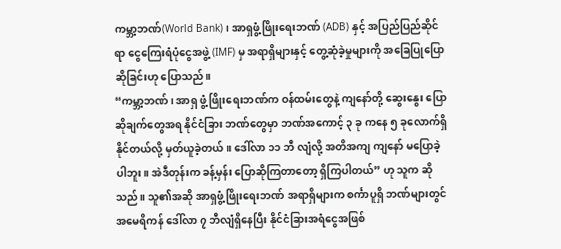ကမ္ဘာ့ဘဏ်(World Bank)၊ အာရှဖွံ့ဖြိုးရေးဘဏ် (ADB) နှင့် အပြည်ပြည်ဆိုင်ရာ ငွေကြေးရံပုံငွေအဖွဲ့ (IMF) မှ အရာရှိများနှင့် တွေ့ဆုံခဲ့မှုများကို အခြေပြုပြောဆိုခြင်းဟု ပြောသည်။
“ကမ္ဘာ့ဘဏ်၊ အာရှ ဖွံ့ဖြိုးရေးဘဏ်က ဝန်ထမ်းတွေနဲ့ ကျနော်တို့ ဆွေးနွေး ပြောဆိုချက်တွေအရ နိုင်ငံခြား ဘဏ်တွေမှာ ဘဏ်အကောင့် ၃ ခု ကနေ ၅ ခုလောက်ရှိနိုင်တယ်လို့ မှတ်ယူခဲ့တယ်။ ဒေါ်လာ ၁၁ ဘီ လျံလို့ အတိအကျ ကျနော် မပြောခဲ့ပါဘူး။ အဲဒီတုန်းက ခန့်မှန်း ပြောဆိုကြတာတော့ ရှိကြပါတယ်” ဟု သူက ဆိုသည်။ သူ၏အဆို အာရှဖွံ့ဖြိုးရေးဘဏ် အရာရှိများက စင်္ကာပူရှိ ဘဏ်များတွင် အမေရိကန် ဒေါ်လာ ၇ ဘီလျံရှိနေပြီး နိုင်ငံခြားအရံငွေအဖြစ်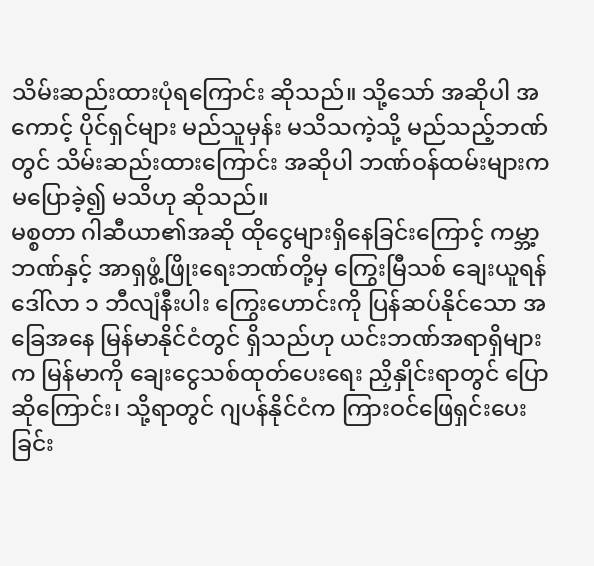သိမ်းဆည်းထားပုံရကြောင်း ဆိုသည်။ သို့သော် အဆိုပါ အကောင့် ပိုင်ရှင်များ မည်သူမှန်း မသိသကဲ့သို့ မည်သည့်ဘဏ်တွင် သိမ်းဆည်းထားကြောင်း အဆိုပါ ဘဏ်ဝန်ထမ်းများက မပြောခဲ့၍ မသိဟု ဆိုသည်။
မစ္စတာ ဂါဆီယာ၏အဆို ထိုငွေများရှိနေခြင်းကြောင့် ကမ္ဘာ့ဘဏ်နှင့် အာရှဖွံ့ဖြိုးရေးဘဏ်တို့မှ ကြွေးမြီသစ် ချေးယူရန် ဒေါ်လာ ၁ ဘီလျံနီးပါး ကြွေးဟောင်းကို ပြန်ဆပ်နိုင်သော အခြေအနေ မြန်မာနိုင်ငံတွင် ရှိသည်ဟု ယင်းဘဏ်အရာရှိများက မြန်မာကို ချေးငွေသစ်ထုတ်ပေးရေး ညှိနှိုင်းရာတွင် ပြောဆိုကြောင်း၊ သို့ရာတွင် ဂျပန်နိုင်ငံက ကြားဝင်ဖြေရှင်းပေးခြင်း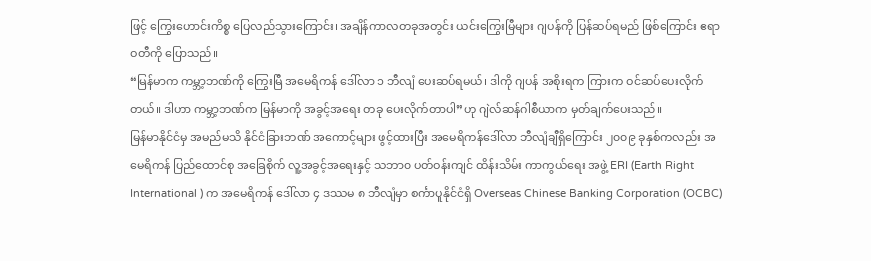ဖြင့် ကြွေးဟောင်းကိစ္စ ပြေလည်သွားကြောင်း၊ အချိန်ကာလတခုအတွင်း ယင်းကြွေးမြီများ ဂျပန်ကို ပြန်ဆပ်ရမည် ဖြစ်ကြောင်း ဧရာဝတီကို ပြောသည်။
“မြန်မာက ကမ္ဘာ့ဘဏ်ကို ကြွေးမြီ အမေရိကန် ဒေါ်လာ ၁ ဘီလျံ ပေးဆပ်ရမယ်၊ ဒါကို ဂျပန် အစိုးရက ကြားက ဝင်ဆပ်ပေးလိုက်တယ်။ ဒါဟာ ကမ္ဘာ့ဘဏ်က မြန်မာကို အခွင့်အရေး တခု ပေးလိုက်တာပါ”ဟု ဂျဲလ်ဆန်ဂါစီယာက မှတ်ချက်ပေးသည်။
မြန်မာနိုင်ငံမှ အမည်မသိ နိုင်ငံခြားဘဏ် အကောင့်များ ဖွင့်ထားပြီး အမေရိကန်ဒေါ်လာ ဘီလျံချီရှိကြောင်း ၂၀၀၉ ခုနှစ်ကလည်း အမေရိကန် ပြည်ထောင်စု အခြေစိုက် လူ့အခွင့်အရေးနှင့် သဘာ၀ ပတ်ဝန်းကျင် ထိန်းသိမ်း ကာကွယ်ရေး အဖွဲ့ ERI (Earth Right International ) က အမေရိကန် ဒေါ်လာ ၄ ဒဿမ ၈ ဘီလျံမှာ စင်္ကာပူနိုင်ငံရှိ Overseas Chinese Banking Corporation (OCBC)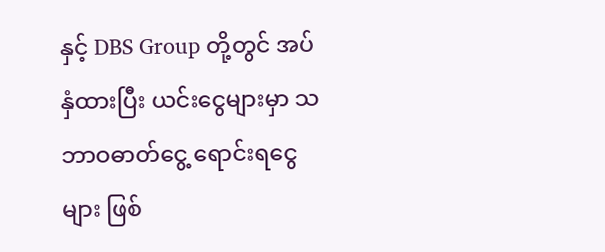နှင့် DBS Group တို့တွင် အပ်နှံထားပြီး ယင်းငွေများမှာ သဘာဝဓာတ်ငွေ့ ရောင်းရငွေများ ဖြစ်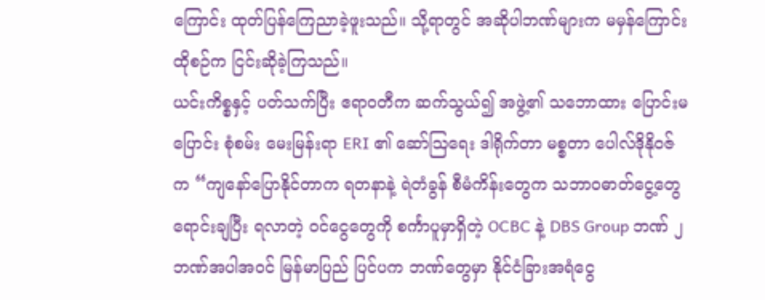ကြောင်း ထုတ်ပြန်ကြေညာခဲ့ဖူးသည်။ သို့ရာတွင် အဆိုပါဘဏ်များက မမှန်ကြောင်း ထိုစဉ်က ငြင်းဆိုခဲ့ကြသည်။
ယင်းကိစ္စနှင့် ပတ်သက်ပြီး ဧရာဝတီက ဆက်သွယ်၍ အဖွဲ့၏ သဘောထား ပြောင်းမပြောင်း စုံစမ်း မေးမြန်းရာ ERI ၏ ဆော်ဩရေး ဒါရိုက်တာ မစ္စတာ ပေါလ်ဒိုနိုဝဇ်က “ကျနော်ပြောနိုင်တာက ရတနာနဲ့ ရဲတံခွန် စီမံကိန်းတွေက သဘာဝဓာတ်ငွေ့တွေ ရောင်းချပြီး ရလာတဲ့ ဝင်ငွေတွေကို စင်္ကာပူမှာရှိတဲ့ OCBC နဲ့ DBS Group ဘဏ် ၂ ဘဏ်အပါအဝင် မြန်မာပြည် ပြင်ပက ဘဏ်တွေမှာ နိုင်ငံခြားအရံငွေ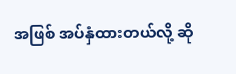အဖြစ် အပ်နှံထားတယ်လို့ ဆို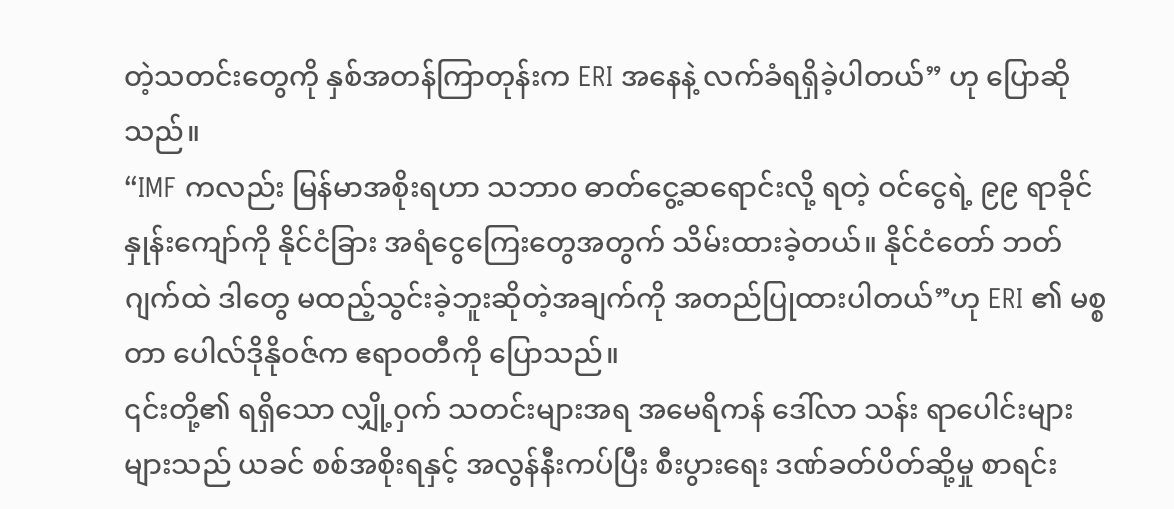တဲ့သတင်းတွေကို နှစ်အတန်ကြာတုန်းက ERI အနေနဲ့ လက်ခံရရှိခဲ့ပါတယ်” ဟု ပြောဆိုသည်။
“IMF ကလည်း မြန်မာအစိုးရဟာ သဘာ၀ ဓာတ်ငွေ့ဆရောင်းလို့ ရတဲ့ ဝင်ငွေရဲ့ ၉၉ ရာခိုင် နှုန်းကျော်ကို နိုင်ငံခြား အရံငွေကြေးတွေအတွက် သိမ်းထားခဲ့တယ်။ နိုင်ငံတော် ဘတ်ဂျက်ထဲ ဒါတွေ မထည့်သွင်းခဲ့ဘူးဆိုတဲ့အချက်ကို အတည်ပြုထားပါတယ်”ဟု ERI ၏ မစ္စတာ ပေါလ်ဒိုနိုဝဇ်က ဧရာဝတီကို ပြောသည်။
၎င်းတို့၏ ရရှိသော လျှို့ဝှက် သတင်းများအရ အမေရိကန် ဒေါ်လာ သန်း ရာပေါင်းများများသည် ယခင် စစ်အစိုးရနှင့် အလွန်နီးကပ်ပြီး စီးပွားရေး ဒဏ်ခတ်ပိတ်ဆို့မှု စာရင်း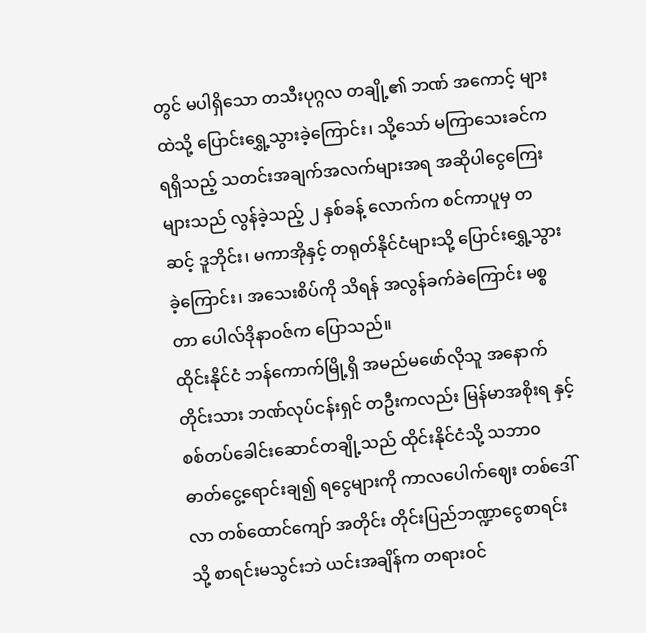တွင် မပါရှိသော တသီးပုဂ္ဂလ တချို့၏ ဘဏ် အကောင့် များထဲသို့ ပြောင်းရွှေ့သွားခဲ့ကြောင်း၊ သို့သော် မကြာသေးခင်က ရရှိသည့် သတင်းအချက်အလက်များအရ အဆိုပါငွေကြေးများသည် လွန်ခဲ့သည့် ၂ နှစ်ခန့် လောက်က စင်ကာပူမှ တဆင့် ဒူဘိုင်း၊ မကာအိုနှင့် တရုတ်နိုင်ငံများသို့ ပြောင်းရွှေ့သွားခဲ့ကြောင်း၊ အသေးစိပ်ကို သိရန် အလွန်ခက်ခဲကြောင်း မစ္စတာ ပေါလ်ဒိုနာဝဇ်က ပြောသည်။
ထိုင်းနိုင်ငံ ဘန်ကောက်မြို့ရှိ အမည်မဖော်လိုသူ အနောက်တိုင်းသား ဘဏ်လုပ်ငန်းရှင် တဦးကလည်း မြန်မာအစိုးရ နှင့် စစ်တပ်ခေါင်းဆောင်တချို့သည် ထိုင်းနိုင်ငံသို့ သဘာ၀ ဓာတ်ငွေ့ရောင်းချ၍ ရငွေများကို ကာလပေါက်ဈေး တစ်ဒေါ်လာ တစ်ထောင်ကျော် အတိုင်း တိုင်းပြည်ဘဏ္ဍာငွေစာရင်းသို့ စာရင်းမသွင်းဘဲ ယင်းအချိန်က တရားဝင်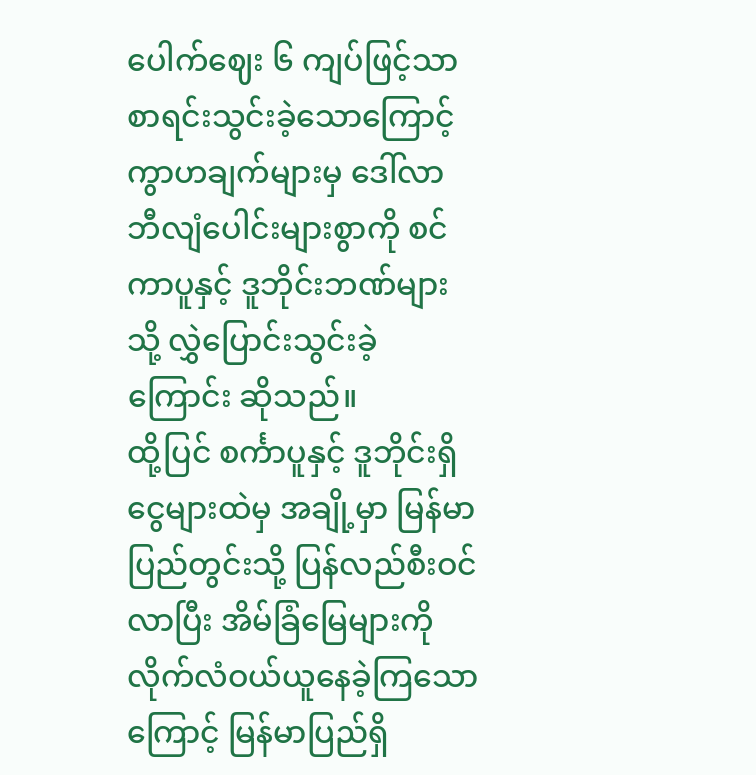ပေါက်ဈေး ၆ ကျပ်ဖြင့်သာ စာရင်းသွင်းခဲ့သောကြောင့် ကွာဟချက်များမှ ဒေါ်လာ ဘီလျံပေါင်းများစွာကို စင်ကာပူနှင့် ဒူဘိုင်းဘဏ်များသို့ လွှဲပြောင်းသွင်းခဲ့ကြောင်း ဆိုသည်။
ထို့ပြင် စင်္ကာပူနှင့် ဒူဘိုင်းရှိ ငွေများထဲမှ အချို့မှာ မြန်မာပြည်တွင်းသို့ ပြန်လည်စီးဝင်လာပြီး အိမ်ခြံမြေများကို လိုက်လံဝယ်ယူနေခဲ့ကြသောကြောင့် မြန်မာပြည်ရှိ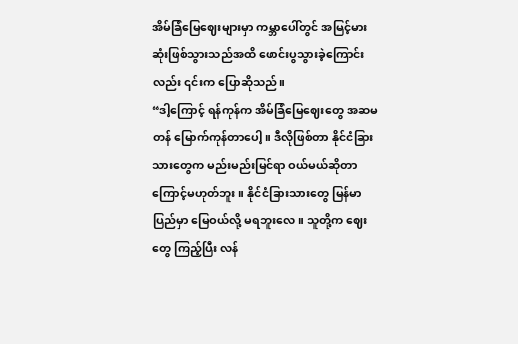အိမ်ခြံမြေဈေးများမှာ ကမ္ဘာပေါ်တွင် အမြင့်မားဆုံးဖြစ်သွားသည်အထိ ဖောင်းပွသွားခဲ့ကြောင်းလည်း ၎င်းက ပြောဆိုသည်။
“ဒါ့ကြောင့် ရန်ကုန်က အိမ်ခြံမြေဈေးတွေ အဆမတန် မြောက်ကုန်တာပေါ့။ ဒီလိုဖြစ်တာ နိုင်ငံခြားသားတွေက မည်းမည်းမြင်ရာ ဝယ်မယ်ဆိုတာကြောင့်မဟုတ်ဘူး။ နိုင်ငံခြားသားတွေ မြန်မာပြည်မှာ မြေဝယ်လို့ မရဘူးလေ။ သူတို့က ဈေးတွေ ကြည့်ပြီး လန်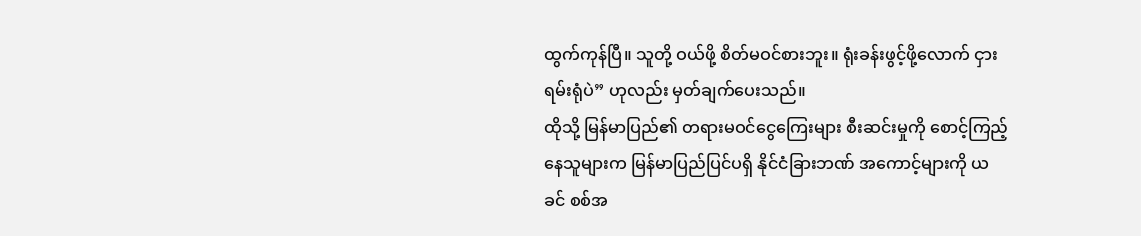ထွက်ကုန်ပြီ။ သူတို့ ဝယ်ဖို့ စိတ်မဝင်စားဘူး။ ရုံးခန်းဖွင့်ဖို့လောက် ငှားရမ်းရုံပဲ” ဟုလည်း မှတ်ချက်ပေးသည်။
ထိုသို့ မြန်မာပြည်၏ တရားမဝင်ငွေကြေးများ စီးဆင်းမှုကို စောင့်ကြည့်နေသူများက မြန်မာပြည်ပြင်ပရှိ နိုင်ငံခြားဘဏ် အကောင့်များကို ယခင် စစ်အ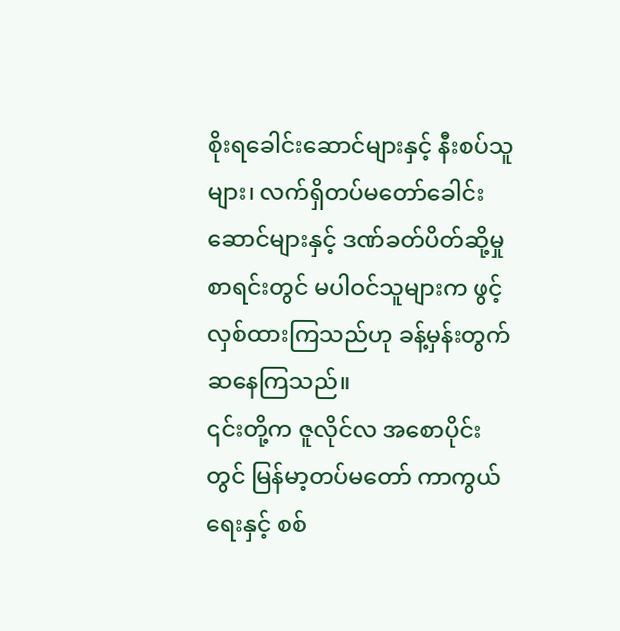စိုးရခေါင်းဆောင်များနှင့် နီးစပ်သူများ၊ လက်ရှိတပ်မတော်ခေါင်းဆောင်များနှင့် ဒဏ်ခတ်ပိတ်ဆို့မှုစာရင်းတွင် မပါဝင်သူများက ဖွင့်လှစ်ထားကြသည်ဟု ခန့်မှန်းတွက်ဆနေကြသည်။
၎င်းတို့က ဇူလိုင်လ အစောပိုင်းတွင် မြန်မာ့တပ်မတော် ကာကွယ်ရေးနှင့် စစ်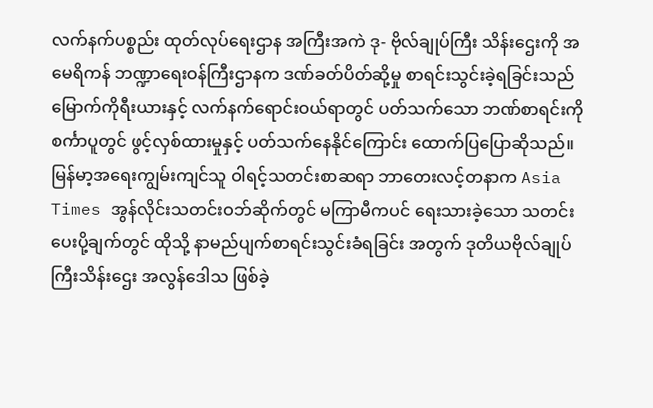လက်နက်ပစ္စည်း ထုတ်လုပ်ရေးဌာန အကြီးအကဲ ဒု- ဗိုလ်ချုပ်ကြီး သိန်းဌေးကို အမေရိကန် ဘဏ္ဍာရေးဝန်ကြီးဌာနက ဒဏ်ခတ်ပိတ်ဆို့မှု စာရင်းသွင်းခဲ့ရခြင်းသည် မြောက်ကိုရီးယားနှင့် လက်နက်ရောင်းဝယ်ရာတွင် ပတ်သက်သော ဘဏ်စာရင်းကို စင်္ကာပူတွင် ဖွင့်လှစ်ထားမှုနှင့် ပတ်သက်နေနိုင်ကြောင်း ထောက်ပြပြောဆိုသည်။
မြန်မာ့အရေးကျွမ်းကျင်သူ ဝါရင့်သတင်းစာဆရာ ဘာတေးလင့်တနာက Asia Times အွန်လိုင်းသတင်းဝဘ်ဆိုက်တွင် မကြာမီကပင် ရေးသားခဲ့သော သတင်းပေးပို့ချက်တွင် ထိုသို့ နာမည်ပျက်စာရင်းသွင်းခံရခြင်း အတွက် ဒုတိယဗိုလ်ချုပ်ကြီးသိန်းဌေး အလွန်ဒေါသ ဖြစ်ခဲ့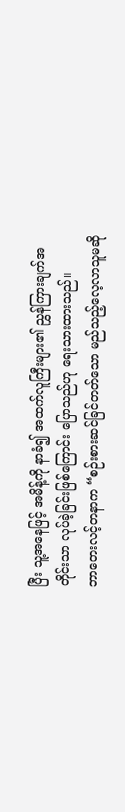ပြီး သူ့အနေဖြင့် အမိန့်ကို နာခံ၍ အထက်လူကြီးများ၏ ညွှန်ကြားချက်အတိုင်းသာ လုပ်ခဲ့ခြင်းဖြစ်ကြောင်း ပြောသည်ဟု ရေးသားထားသည်။
ဘာတေးလင့်တနာက “စဉ်းစားဆင်ခြင်တတ်သော မည်သည့်လေ့လာသူမဆို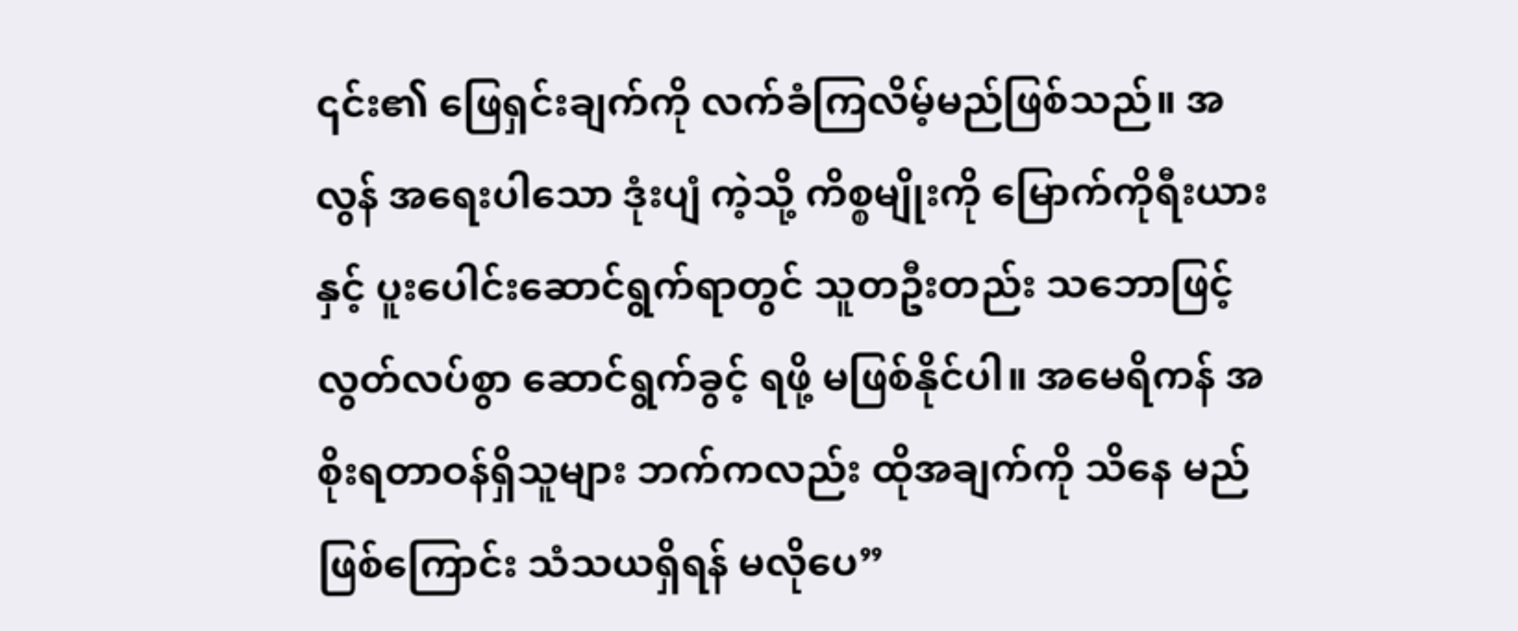၎င်း၏ ဖြေရှင်းချက်ကို လက်ခံကြလိမ့်မည်ဖြစ်သည်။ အလွန် အရေးပါသော ဒုံးပျံ ကဲ့သို့ ကိစ္စမျိုးကို မြောက်ကိုရီးယားနှင့် ပူးပေါင်းဆောင်ရွက်ရာတွင် သူတဦးတည်း သဘောဖြင့် လွတ်လပ်စွာ ဆောင်ရွက်ခွင့် ရဖို့ မဖြစ်နိုင်ပါ။ အမေရိကန် အစိုးရတာဝန်ရှိသူများ ဘက်ကလည်း ထိုအချက်ကို သိနေ မည်ဖြစ်ကြောင်း သံသယရှိရန် မလိုပေ”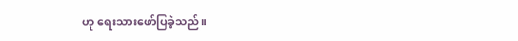ဟု ရေးသားဖော်ပြခဲ့သည်။